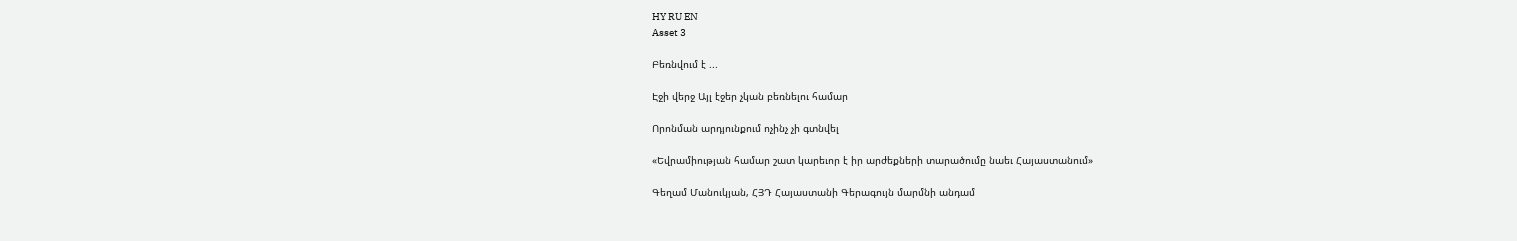HY RU EN
Asset 3

Բեռնվում է ...

Էջի վերջ Այլ էջեր չկան բեռնելու համար

Որոնման արդյունքում ոչինչ չի գտնվել

«Եվրամիության համար շատ կարեւոր է իր արժեքների տարածումը նաեւ Հայաստանում»

Գեղամ Մանուկյան, ՀՅԴ Հայաստանի Գերագույն մարմնի անդամ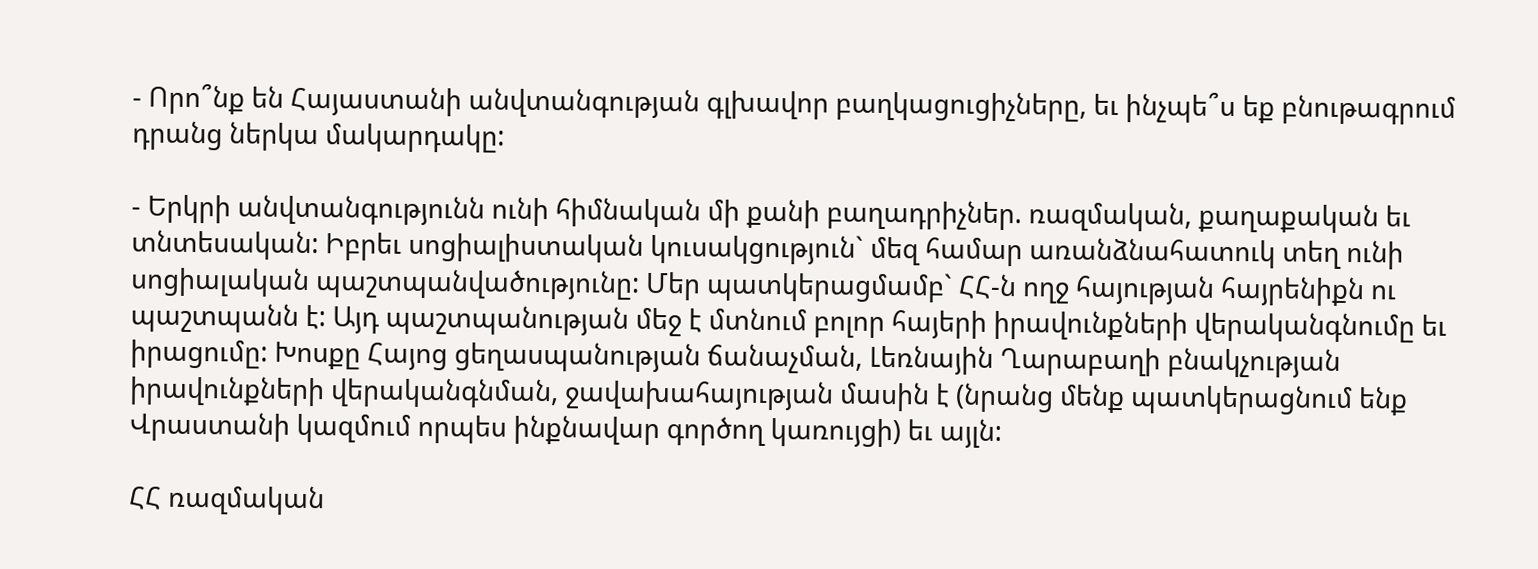- Որո՞նք են Հայաստանի անվտանգության գլխավոր բաղկացուցիչները, եւ ինչպե՞ս եք բնութագրում դրանց ներկա մակարդակը:

- Երկրի անվտանգությունն ունի հիմնական մի քանի բաղադրիչներ. ռազմական, քաղաքական եւ տնտեսական: Իբրեւ սոցիալիստական կուսակցություն` մեզ համար առանձնահատուկ տեղ ունի սոցիալական պաշտպանվածությունը: Մեր պատկերացմամբ` ՀՀ-ն ողջ հայության հայրենիքն ու պաշտպանն է: Այդ պաշտպանության մեջ է մտնում բոլոր հայերի իրավունքների վերականգնումը եւ իրացումը: Խոսքը Հայոց ցեղասպանության ճանաչման, Լեռնային Ղարաբաղի բնակչության իրավունքների վերականգնման, ջավախահայության մասին է (նրանց մենք պատկերացնում ենք Վրաստանի կազմում որպես ինքնավար գործող կառույցի) եւ այլն:

ՀՀ ռազմական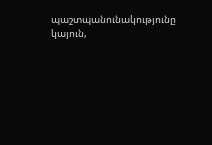պաշտպանունակությունը կայուն,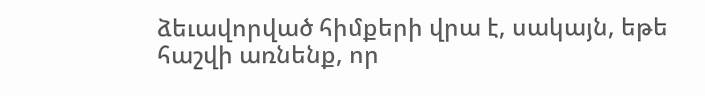ձեւավորված հիմքերի վրա է, սակայն, եթե հաշվի առնենք, որ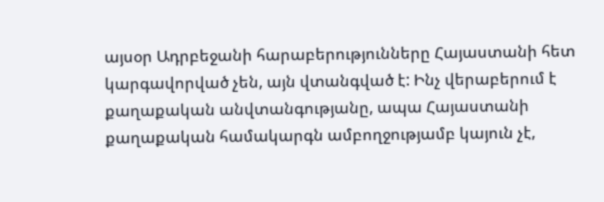այսօր Ադրբեջանի հարաբերությունները Հայաստանի հետ կարգավորված չեն, այն վտանգված է: Ինչ վերաբերում է քաղաքական անվտանգությանը, ապա Հայաստանի քաղաքական համակարգն ամբողջությամբ կայուն չէ,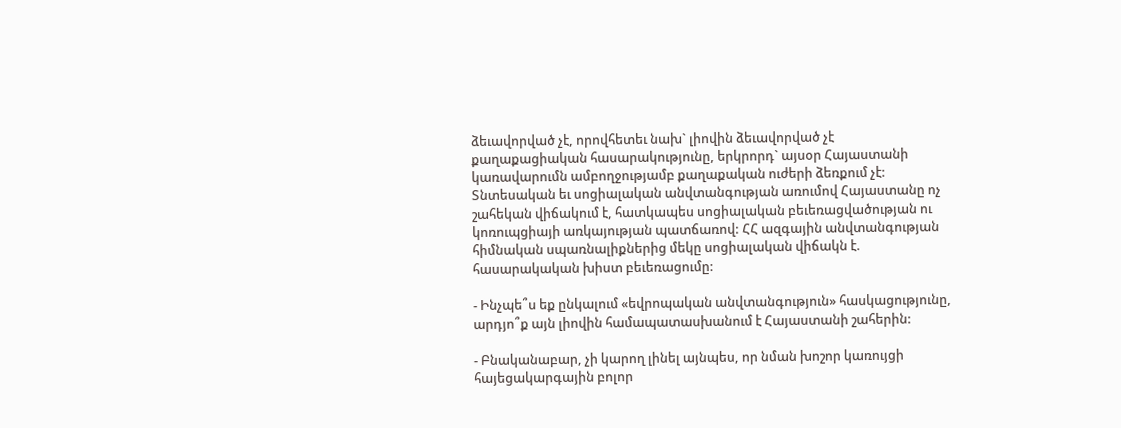ձեւավորված չէ, որովհետեւ նախ` լիովին ձեւավորված չէ քաղաքացիական հասարակությունը, երկրորդ` այսօր Հայաստանի կառավարումն ամբողջությամբ քաղաքական ուժերի ձեռքում չէ: Տնտեսական եւ սոցիալական անվտանգության առումով Հայաստանը ոչ շահեկան վիճակում է, հատկապես սոցիալական բեւեռացվածության ու կոռուպցիայի առկայության պատճառով: ՀՀ ազգային անվտանգության հիմնական սպառնալիքներից մեկը սոցիալական վիճակն է. հասարակական խիստ բեւեռացումը:

- Ինչպե՞ս եք ընկալում «եվրոպական անվտանգություն» հասկացությունը, արդյո՞ք այն լիովին համապատասխանում է Հայաստանի շահերին:

- Բնականաբար, չի կարող լինել այնպես, որ նման խոշոր կառույցի հայեցակարգային բոլոր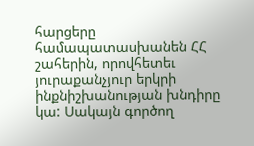հարցերը համապատասխանեն ՀՀ շահերին, որովհետեւ յուրաքանչյուր երկրի ինքնիշխանության խնդիրը կա: Սակայն գործող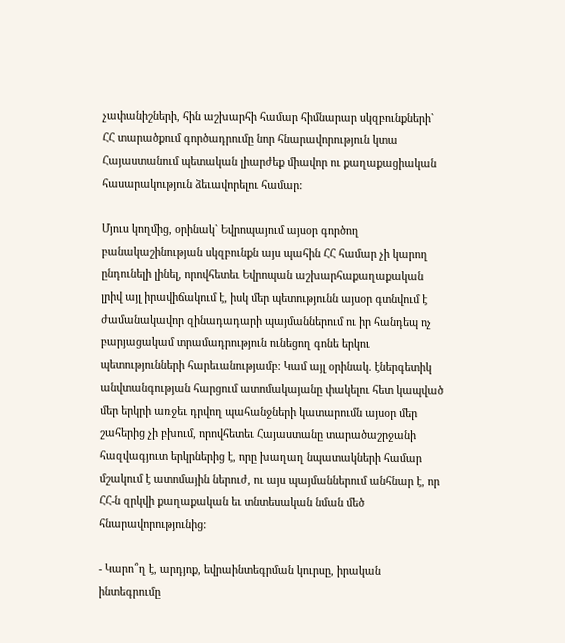չափանիշների, հին աշխարհի համար հիմնարար սկզբունքների` ՀՀ տարածքում գործադրումը նոր հնարավորություն կտա Հայաստանում պետական լիարժեք միավոր ու քաղաքացիական հասարակություն ձեւավորելու համար:

Մյուս կողմից, օրինակ` Եվրոպայում այսօր գործող բանակաշինության սկզբունքն այս պահին ՀՀ համար չի կարող ընդունելի լինել, որովհետեւ Եվրոպան աշխարհաքաղաքական լրիվ այլ իրավիճակում է, իսկ մեր պետությունն այսօր գտնվում է ժամանակավոր զինադադարի պայմաններում ու իր հանդեպ ոչ բարյացակամ տրամադրություն ունեցող գոնե երկու պետությունների հարեւանությամբ: Կամ այլ օրինակ. էներգետիկ անվտանգության հարցում ատոմակայանը փակելու հետ կապված մեր երկրի առջեւ դրվող պահանջների կատարումն այսօր մեր շահերից չի բխում, որովհետեւ Հայաստանը տարածաշրջանի հազվագյուտ երկրներից է, որը խաղաղ նպատակների համար մշակում է ատոմային ներուժ, ու այս պայմաններում անհնար է, որ ՀՀ-ն զրկվի քաղաքական եւ տնտեսական նման մեծ հնարավորությունից:

- Կարո՞ղ է, արդյոք, եվրաինտեգրման կուրսը, իրական ինտեգրումը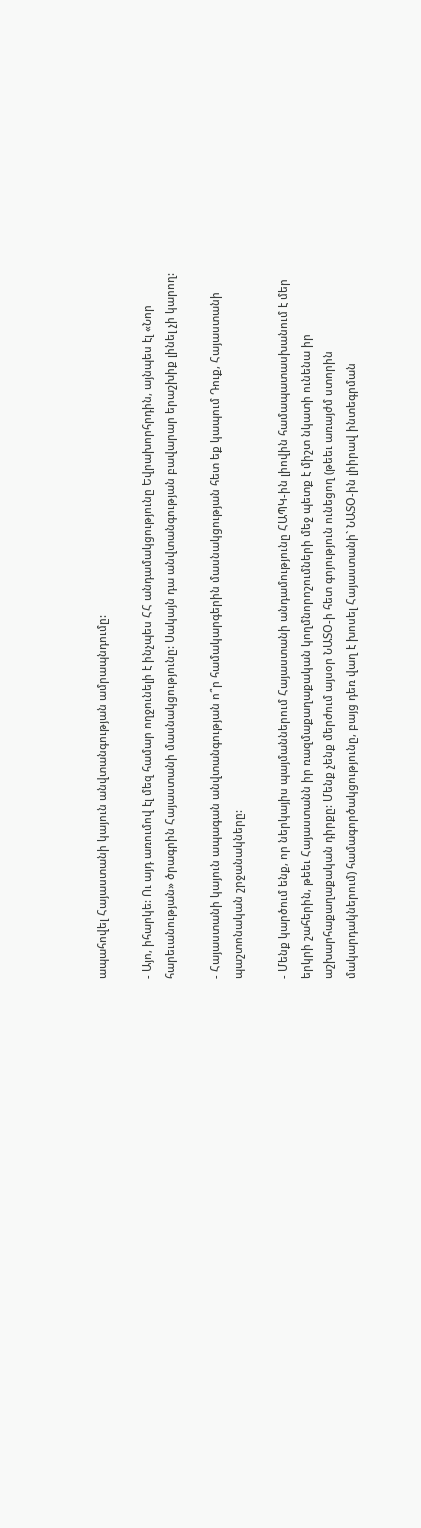ապահովել Հայաստանի կայուն անվտանգության ամրապնդումը:

- Այո, իհարկե: Ու այդ առումով էլ մեզ համար ողջունելի է ինչպես ՀՀ անդամակցությունը Եվրախորհրդին, այնպես էլ «Նոր հարեւանության» ծրագրին Հայաստանի մասնակցությունը: Սակայն դա անվտանգության բավարար երաշխիք լինել չի կարող:

- Հայաստանի կայուն ապագան անվտանգության ո՞ր համակարգերին մասնակցության հետ եք կապում Դուք, Հայաստանի պաշտոնական շրջանակները:

- Մենք կարծում ենք, որ ներկայիս պայմաններում Հայաստանի անդամությունը ՀԱՊԿ-ին լիովին համապատասխանում է մեր երկրի շահերին, թեեւ Հայաստանն իր ռազմաքաղաքական կողմնորոշումների մեջ պետք է միշտ նկատի ունենա իր աշխարհաքաղաքական դիրքը: Մենք չենք մերժում այսօր ՆԱՏՕ-ի հետ գոյություն ունեցող (թեեւ առայժմ ստորին մակարդակներում) համագործակցությունը, բայց դեռ վաղ է խոսել Հայաստանի` ՆԱՏՕ-ին լիիրավ ինտեգրման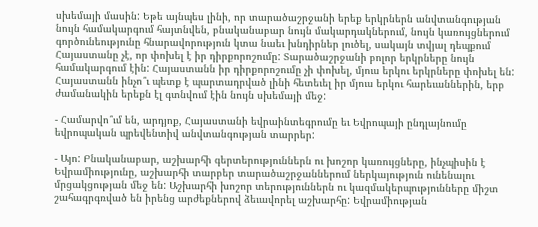սխեմայի մասին: Եթե այնպես լինի, որ տարածաշրջանի երեք երկրներն անվտանգության նույն համակարգում հայտնվեն, բնականաբար նույն մակարդակներում, նույն կառույցներում գործունեությունը հնարավորություն կտա նաեւ խնդիրներ լուծել, սակայն տվյալ դեպքում Հայաստանը չէ, որ փոխել է իր դիրքորոշումը: Տարածաշրջանի բոլոր երկրները նույն համակարգում էին: Հայաստանն իր դիրքորոշումը չի փոխել, մյուս երկու երկրները փոխել են: Հայաստանն ինչո՞ւ պետք է պարտադրված լինի հետեւել իր մյուս երկու հարեւաններին, երբ ժամանակին երեքն էլ գտնվում էին նույն սխեմայի մեջ:

- Համարվո՞ւմ են, արդյոք, Հայաստանի եվրաինտեգրումը եւ Եվրոպայի ընդլայնումը եվրոպական պրեվենտիվ անվտանգության տարրեր:

- Այո: Բնականաբար, աշխարհի գերտերություններն ու խոշոր կառույցները, ինչպիսին է Եվրամիությունը, աշխարհի տարբեր տարածաշրջաններում ներկայություն ունենալու մրցակցության մեջ են: Աշխարհի խոշոր տերություններն ու կազմակերպությունները միշտ շահագրգռված են իրենց արժեքներով ձեւավորել աշխարհը: Եվրամիության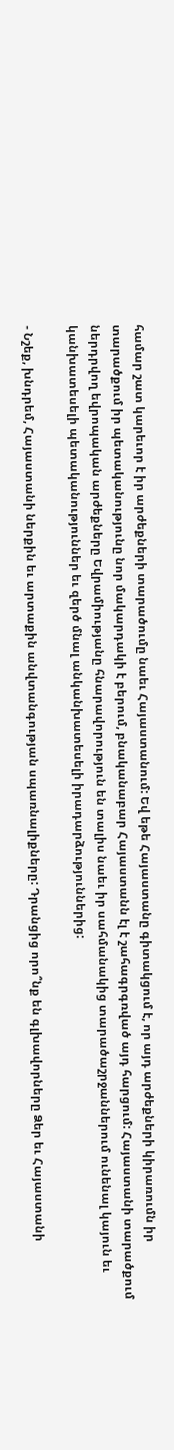համար շատ կարեւոր է իր արժեքների տարածումը նաեւ Հայաստանում: Եվ եթե Հայաստանը գիտակցում է, որ այդ արժեքների կիրառումն իր տարածքում իր պետականությունը նոր մակարդակի է բերում, բնականաբար Հայաստանն էլ է շահագրգռված այդ հարցում: Հայաստանի տարածքում ներդրվող եվրոպական արժեքները Եվրամիությանը հնարավորություն են տալիս նաեւ իր սահմանակից տարածաշրջաններում ունենալ կայուն եւ կանխատեսելի պետականություններ եւ զերծ մնալ անկանխատեսելի իրադարձություններից:

- Նշեք, խնդրեմ, Հայաստանի ներքին եւ արտաքին անվտանգության սպառնալիքները: Դրանցից որո՞նք են գլխավորները Ձեր եւ Հայաստանի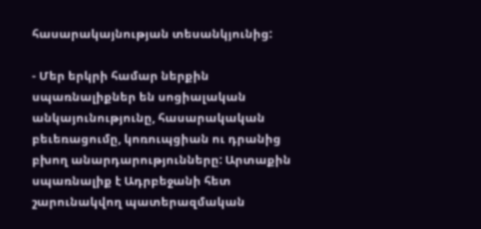հասարակայնության տեսանկյունից:

- Մեր երկրի համար ներքին սպառնալիքներ են սոցիալական անկայունությունը, հասարակական բեւեռացումը, կոռուպցիան ու դրանից բխող անարդարությունները: Արտաքին սպառնալիք է Ադրբեջանի հետ շարունակվող պատերազմական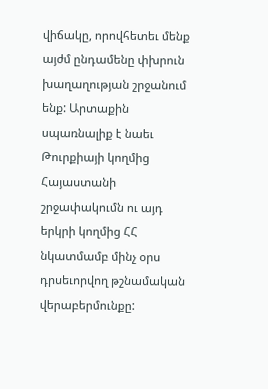վիճակը, որովհետեւ մենք այժմ ընդամենը փխրուն խաղաղության շրջանում ենք: Արտաքին սպառնալիք է նաեւ Թուրքիայի կողմից Հայաստանի շրջափակումն ու այդ երկրի կողմից ՀՀ նկատմամբ մինչ օրս դրսեւորվող թշնամական վերաբերմունքը: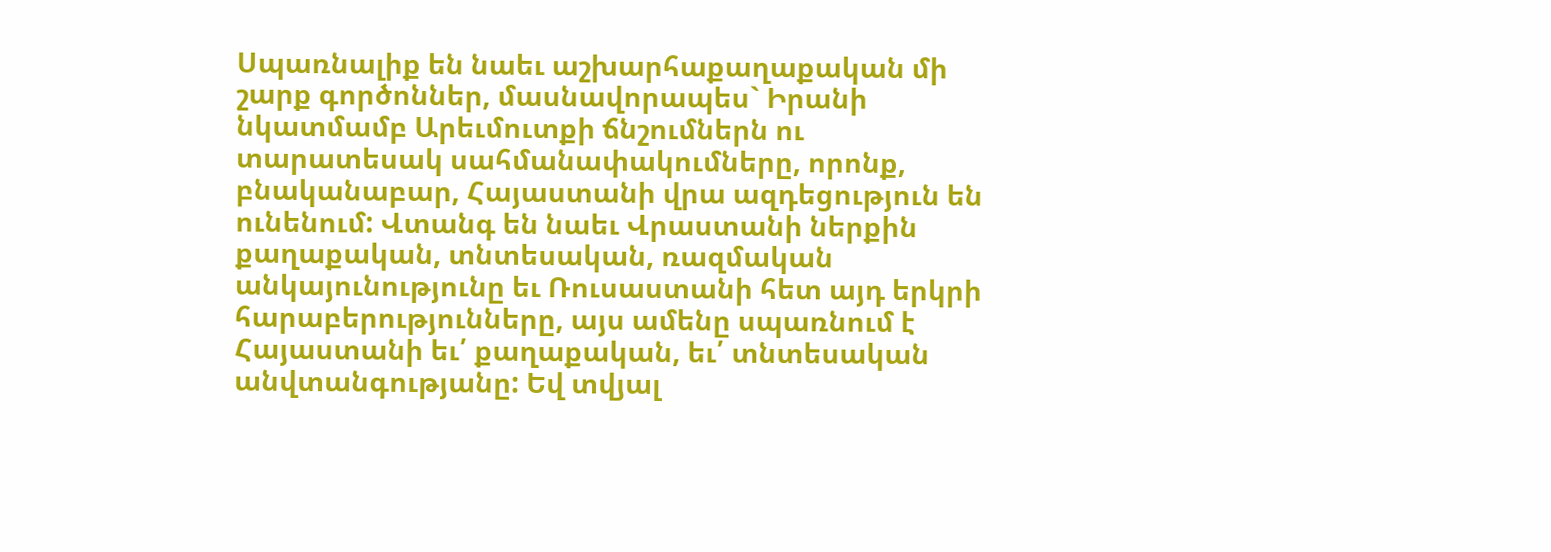Սպառնալիք են նաեւ աշխարհաքաղաքական մի շարք գործոններ, մասնավորապես` Իրանի նկատմամբ Արեւմուտքի ճնշումներն ու տարատեսակ սահմանափակումները, որոնք, բնականաբար, Հայաստանի վրա ազդեցություն են ունենում: Վտանգ են նաեւ Վրաստանի ներքին քաղաքական, տնտեսական, ռազմական անկայունությունը եւ Ռուսաստանի հետ այդ երկրի հարաբերությունները, այս ամենը սպառնում է Հայաստանի եւ՛ քաղաքական, եւ՛ տնտեսական անվտանգությանը: Եվ տվյալ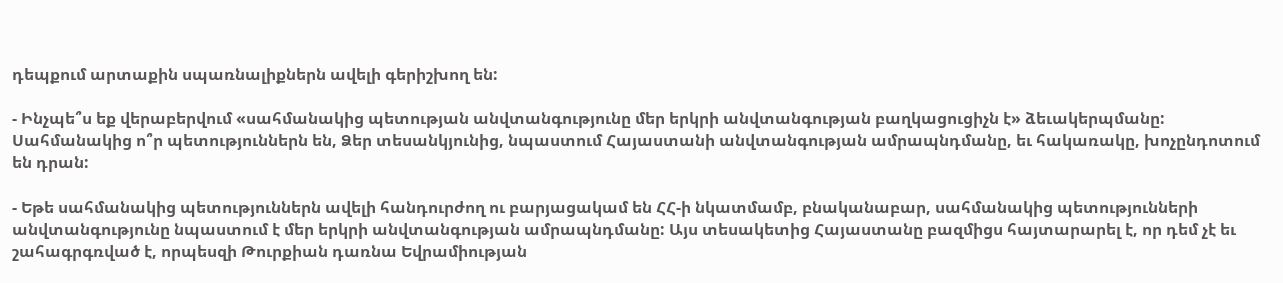դեպքում արտաքին սպառնալիքներն ավելի գերիշխող են:

- Ինչպե՞ս եք վերաբերվում «սահմանակից պետության անվտանգությունը մեր երկրի անվտանգության բաղկացուցիչն է» ձեւակերպմանը: Սահմանակից ո՞ր պետություններն են, Ձեր տեսանկյունից, նպաստում Հայաստանի անվտանգության ամրապնդմանը, եւ հակառակը, խոչընդոտում են դրան:

- Եթե սահմանակից պետություններն ավելի հանդուրժող ու բարյացակամ են ՀՀ-ի նկատմամբ, բնականաբար, սահմանակից պետությունների անվտանգությունը նպաստում է մեր երկրի անվտանգության ամրապնդմանը: Այս տեսակետից Հայաստանը բազմիցս հայտարարել է, որ դեմ չէ եւ շահագրգռված է, որպեսզի Թուրքիան դառնա Եվրամիության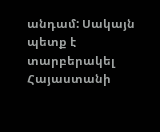անդամ: Սակայն պետք է տարբերակել Հայաստանի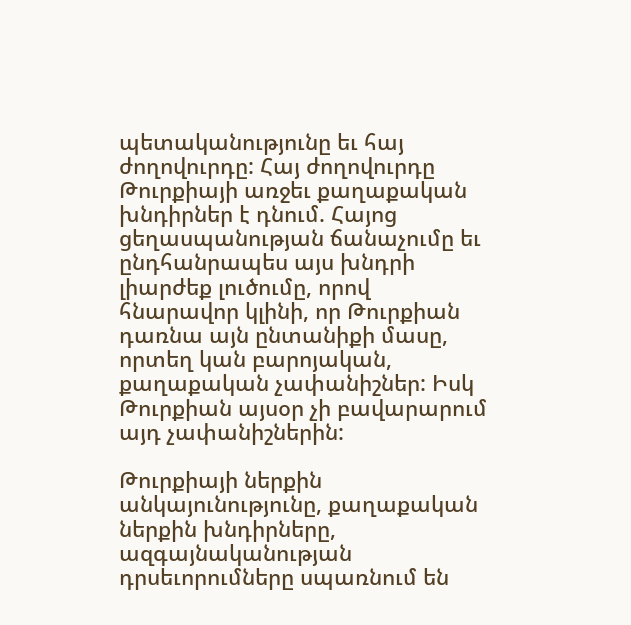պետականությունը եւ հայ ժողովուրդը: Հայ ժողովուրդը Թուրքիայի առջեւ քաղաքական խնդիրներ է դնում. Հայոց ցեղասպանության ճանաչումը եւ ընդհանրապես այս խնդրի լիարժեք լուծումը, որով հնարավոր կլինի, որ Թուրքիան դառնա այն ընտանիքի մասը, որտեղ կան բարոյական, քաղաքական չափանիշներ: Իսկ Թուրքիան այսօր չի բավարարում այդ չափանիշներին:

Թուրքիայի ներքին անկայունությունը, քաղաքական ներքին խնդիրները, ազգայնականության դրսեւորումները սպառնում են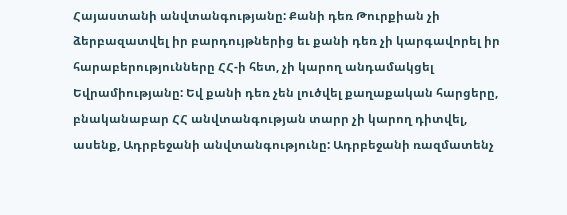Հայաստանի անվտանգությանը: Քանի դեռ Թուրքիան չի ձերբազատվել իր բարդույթներից եւ քանի դեռ չի կարգավորել իր հարաբերությունները ՀՀ-ի հետ, չի կարող անդամակցել Եվրամիությանը: Եվ քանի դեռ չեն լուծվել քաղաքական հարցերը, բնականաբար ՀՀ անվտանգության տարր չի կարող դիտվել, ասենք, Ադրբեջանի անվտանգությունը: Ադրբեջանի ռազմատենչ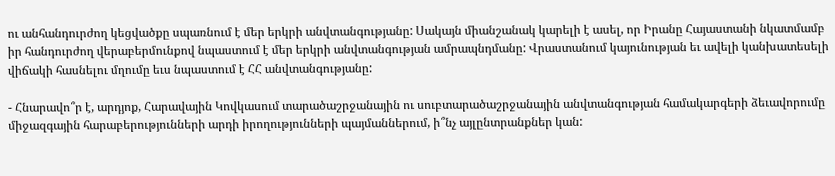ու անհանդուրժող կեցվածքը սպառնում է մեր երկրի անվտանգությանը: Սակայն միանշանակ կարելի է ասել, որ Իրանը Հայաստանի նկատմամբ իր հանդուրժող վերաբերմունքով նպաստում է մեր երկրի անվտանգության ամրապնդմանը: Վրաստանում կայունության եւ ավելի կանխատեսելի վիճակի հասնելու մղումը եւս նպաստում է ՀՀ անվտանգությանը:

- Հնարավո՞ր է, արդյոք, Հարավային Կովկասում տարածաշրջանային ու սուբտարածաշրջանային անվտանգության համակարգերի ձեւավորումը միջազգային հարաբերությունների արդի իրողությունների պայմաններում, ի՞նչ այլընտրանքներ կան: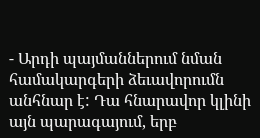- Արդի պայմաններում նման համակարգերի ձեւավորումն անհնար է: Դա հնարավոր կլինի այն պարագայում, երբ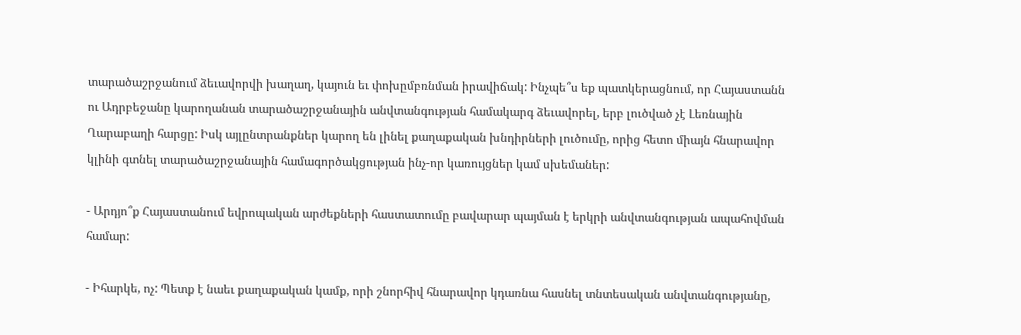տարածաշրջանում ձեւավորվի խաղաղ, կայուն եւ փոխըմբռնման իրավիճակ: Ինչպե՞ս եք պատկերացնում, որ Հայաստանն ու Ադրբեջանը կարողանան տարածաշրջանային անվտանգության համակարգ ձեւավորել, երբ լուծված չէ Լեռնային Ղարաբաղի հարցը: Իսկ այլընտրանքներ կարող են լինել քաղաքական խնդիրների լուծումը, որից հետո միայն հնարավոր կլինի գտնել տարածաշրջանային համագործակցության ինչ-որ կառույցներ կամ սխեմաներ:

- Արդյո՞ք Հայաստանում եվրոպական արժեքների հաստատումը բավարար պայման է երկրի անվտանգության ապահովման համար:

- Իհարկե, ոչ: Պետք է նաեւ քաղաքական կամք, որի շնորհիվ հնարավոր կդառնա հասնել տնտեսական անվտանգությանը,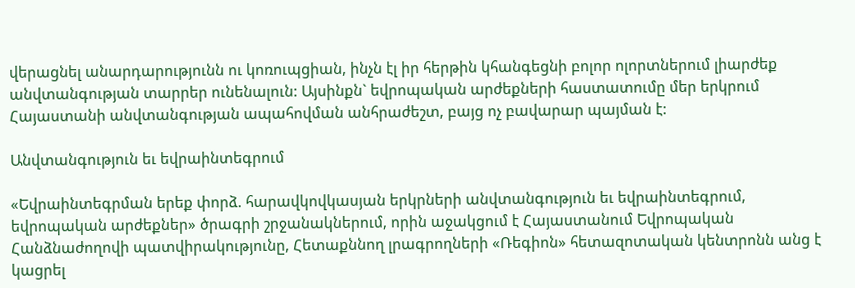վերացնել անարդարությունն ու կոռուպցիան, ինչն էլ իր հերթին կհանգեցնի բոլոր ոլորտներում լիարժեք անվտանգության տարրեր ունենալուն: Այսինքն` եվրոպական արժեքների հաստատումը մեր երկրում Հայաստանի անվտանգության ապահովման անհրաժեշտ, բայց ոչ բավարար պայման է:

Անվտանգություն եւ եվրաինտեգրում

«Եվրաինտեգրման երեք փորձ. հարավկովկասյան երկրների անվտանգություն եւ եվրաինտեգրում, եվրոպական արժեքներ» ծրագրի շրջանակներում, որին աջակցում է Հայաստանում Եվրոպական Հանձնաժողովի պատվիրակությունը, Հետաքննող լրագրողների «Ռեգիոն» հետազոտական կենտրոնն անց է կացրել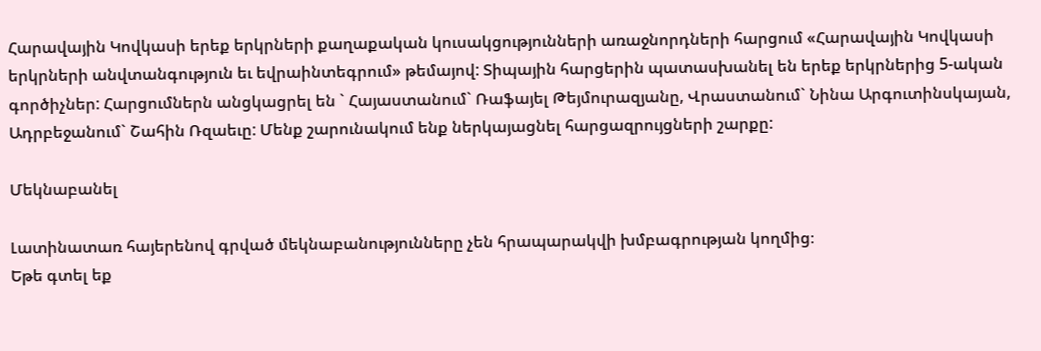Հարավային Կովկասի երեք երկրների քաղաքական կուսակցությունների առաջնորդների հարցում «Հարավային Կովկասի երկրների անվտանգություն եւ եվրաինտեգրում» թեմայով: Տիպային հարցերին պատասխանել են երեք երկրներից 5-ական գործիչներ: Հարցումներն անցկացրել են ` Հայաստանում` Ռաֆայել Թեյմուրազյանը, Վրաստանում` Նինա Արգուտինսկայան, Ադրբեջանում` Շահին Ռզաեւը: Մենք շարունակում ենք ներկայացնել հարցազրույցների շարքը:

Մեկնաբանել

Լատինատառ հայերենով գրված մեկնաբանությունները չեն հրապարակվի խմբագրության կողմից։
Եթե գտել եք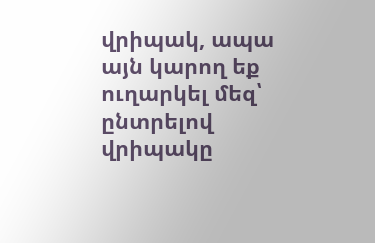վրիպակ, ապա այն կարող եք ուղարկել մեզ՝ ընտրելով վրիպակը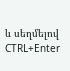և սեղմելով CTRL+Enter